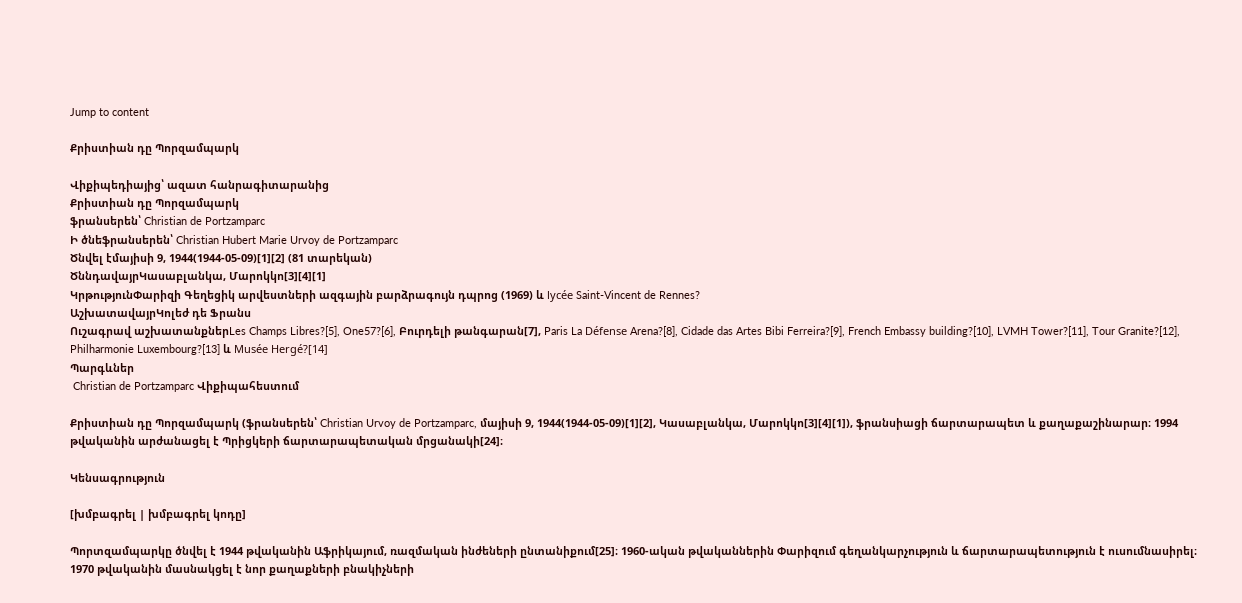Jump to content

Քրիստիան դը Պորզամպարկ

Վիքիպեդիայից՝ ազատ հանրագիտարանից
Քրիստիան դը Պորզամպարկ
ֆրանսերեն՝ Christian de Portzamparc
Ի ծնեֆրանսերեն՝ Christian Hubert Marie Urvoy de Portzamparc
Ծնվել էմայիսի 9, 1944(1944-05-09)[1][2] (81 տարեկան)
ԾննդավայրԿասաբլանկա, Մարոկկո[3][4][1]
ԿրթությունՓարիզի Գեղեցիկ արվեստների ազգային բարձրագույն դպրոց (1969) և lycée Saint-Vincent de Rennes?
ԱշխատավայրԿոլեժ դե Ֆրանս
Ուշագրավ աշխատանքներLes Champs Libres?[5], One57?[6], Բուրդելի թանգարան[7], Paris La Défense Arena?[8], Cidade das Artes Bibi Ferreira?[9], French Embassy building?[10], LVMH Tower?[11], Tour Granite?[12], Philharmonie Luxembourg?[13] և Musée Hergé?[14]
Պարգևներ
 Christian de Portzamparc Վիքիպահեստում

Քրիստիան դը Պորզամպարկ (ֆրանսերեն՝ Christian Urvoy de Portzamparc, մայիսի 9, 1944(1944-05-09)[1][2], Կասաբլանկա, Մարոկկո[3][4][1]), ֆրանսիացի ճարտարապետ և քաղաքաշինարար։ 1994 թվականին արժանացել է Պրիցկերի ճարտարապետական մրցանակի[24]։

Կենսագրություն

[խմբագրել | խմբագրել կոդը]

Պորտզամպարկը ծնվել է 1944 թվականին Աֆրիկայում, ռազմական ինժեների ընտանիքում[25]։ 1960-ական թվականներին Փարիզում գեղանկարչություն և ճարտարապետություն է ուսումնասիրել։ 1970 թվականին մասնակցել է նոր քաղաքների բնակիչների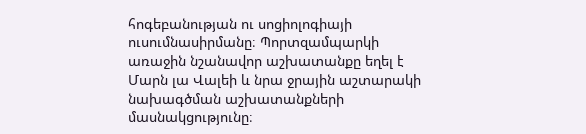հոգեբանության ու սոցիոլոգիայի ուսումնասիրմանը։ Պորտզամպարկի առաջին նշանավոր աշխատանքը եղել է Մարն լա Վալեի և նրա ջրային աշտարակի նախագծման աշխատանքների մասնակցությունը։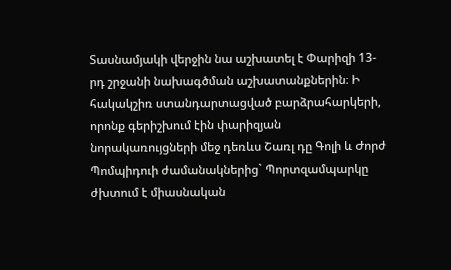Տասնամյակի վերջին նա աշխատել է Փարիզի 13-րդ շրջանի նախագծման աշխատանքներին։ Ի հակակշիռ ստանդարտացված բարձրահարկերի, որոնք գերիշխում էին փարիզյան նորակառույցների մեջ դեռևս Շառլ դը Գոլի և Ժորժ Պոմպիդուի ժամանակներից` Պորտզամպարկը ժխտում է միասնական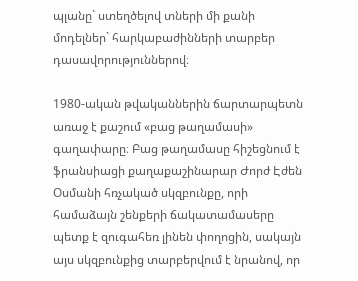պլանը` ստեղծելով տների մի քանի մոդելներ` հարկաբաժինների տարբեր դասավորություններով։

1980-ական թվականներին ճարտարպետն առաջ է քաշում «բաց թաղամասի» գաղափարը։ Բաց թաղամասը հիշեցնում է ֆրանսիացի քաղաքաշինարար Ժորժ Էժեն Օսմանի հռչակած սկզբունքը, որի համաձայն շենքերի ճակատամասերը պետք է զուգահեռ լինեն փողոցին, սակայն այս սկզբունքից տարբերվում է նրանով, որ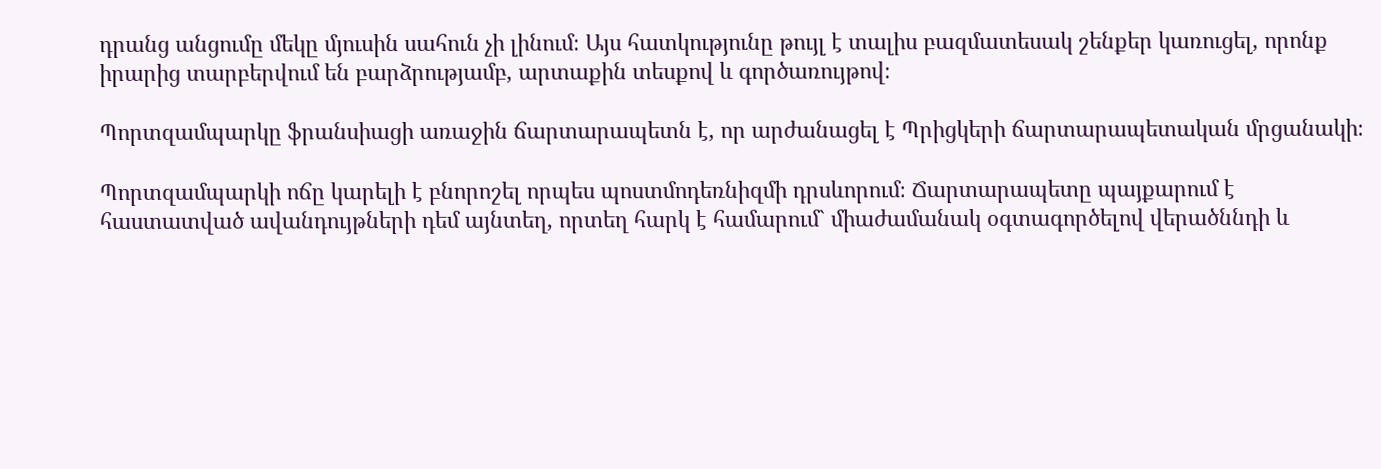դրանց անցումը մեկը մյուսին սահուն չի լինում։ Այս հատկությունը թույլ է տալիս բազմատեսակ շենքեր կառուցել, որոնք իրարից տարբերվում են բարձրությամբ, արտաքին տեսքով և գործառույթով։

Պորտզամպարկը ֆրանսիացի առաջին ճարտարապետն է, որ արժանացել է Պրիցկերի ճարտարապետական մրցանակի։

Պորտզամպարկի ոճը կարելի է բնորոշել որպես պոստմոդեռնիզմի դրսևորում։ Ճարտարապետը պայքարում է հաստատված ավանդույթների դեմ այնտեղ, որտեղ հարկ է համարում` միաժամանակ օգտագործելով վերածննդի և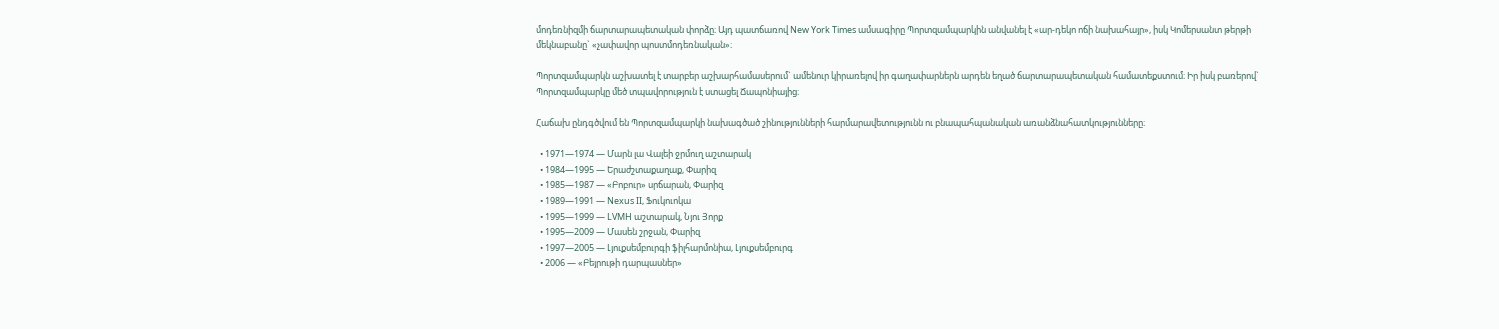մոդեռնիզմի ճարտարապետական փորձը։ Այդ պատճառով New York Times ամսագիրը Պորտզամպարկին անվանել է «ար-դեկո ոճի նախահայր», իսկ Կոմերսանտ թերթի մեկնաբանը` «չափավոր պոստմոդեռնական»։

Պորտզամպարկն աշխատել է տարբեր աշխարհամասերում` ամենուր կիրառելով իր գաղափարներն արդեն եղած ճարտարապետական համատեքստում։ Իր իսկ բառերով` Պորտզամպարկը մեծ տպավորություն է ստացել Ճապոնիայից։

Հաճախ ընդգծվում են Պորտզամպարկի նախագծած շինությունների հարմարավետությունն ու բնապահպանական առանձնահատկությունները։

  • 1971—1974 — Մարն լա Վալեի ջրմուղ աշտարակ
  • 1984—1995 — Երաժշտաքաղաք, Փարիզ
  • 1985—1987 — «Բոբուր» սրճարան, Փարիզ
  • 1989—1991 — Nexus II, Ֆուկուոկա
  • 1995—1999 — LVMH աշտարակ, Նյու Յորք
  • 1995—2009 — Մասեն շրջան, Փարիզ
  • 1997—2005 — Լյուքսեմբուրգի ֆիլհարմոնիա, Լյուքսեմբուրգ
  • 2006 — «Բեյրութի դարպասներ»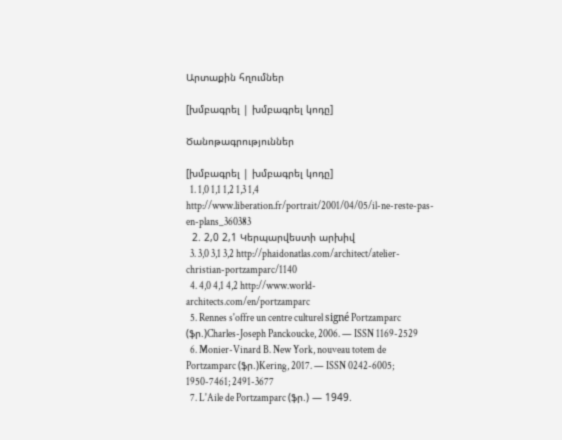Արտաքին հղումներ

[խմբագրել | խմբագրել կոդը]

Ծանոթագրություններ

[խմբագրել | խմբագրել կոդը]
  1. 1,0 1,1 1,2 1,3 1,4 http://www.liberation.fr/portrait/2001/04/05/il-ne-reste-pas-en-plans_360383
  2. 2,0 2,1 Կերպարվեստի արխիվ
  3. 3,0 3,1 3,2 http://phaidonatlas.com/architect/atelier-christian-portzamparc/1140
  4. 4,0 4,1 4,2 http://www.world-architects.com/en/portzamparc
  5. Rennes s'offre un centre culturel signé Portzamparc (ֆր.)Charles-Joseph Panckoucke, 2006. — ISSN 1169-2529
  6. Monier-Vinard B. New York, nouveau totem de Portzamparc (ֆր.)Kering, 2017. — ISSN 0242-6005; 1950-7461; 2491-3677
  7. L'Aile de Portzamparc (ֆր.) — 1949.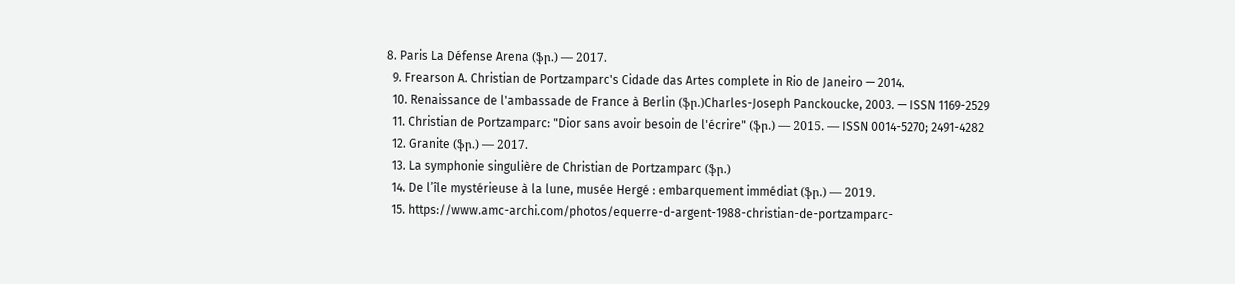8. Paris La Défense Arena (ֆր.) — 2017.
  9. Frearson A. Christian de Portzamparc's Cidade das Artes complete in Rio de Janeiro — 2014.
  10. Renaissance de l'ambassade de France à Berlin (ֆր.)Charles-Joseph Panckoucke, 2003. — ISSN 1169-2529
  11. Christian de Portzamparc: "Dior sans avoir besoin de l'écrire" (ֆր.) — 2015. — ISSN 0014-5270; 2491-4282
  12. Granite (ֆր.) — 2017.
  13. La symphonie singulière de Christian de Portzamparc (ֆր.)
  14. De l’île mystérieuse à la lune, musée Hergé : embarquement immédiat (ֆր.) — 2019.
  15. https://www.amc-archi.com/photos/equerre-d-argent-1988-christian-de-portzamparc-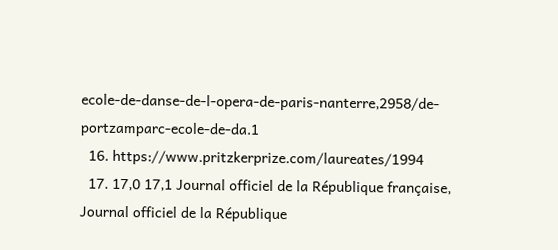ecole-de-danse-de-l-opera-de-paris-nanterre,2958/de-portzamparc-ecole-de-da.1
  16. https://www.pritzkerprize.com/laureates/1994
  17. 17,0 17,1 Journal officiel de la République française, Journal officiel de la République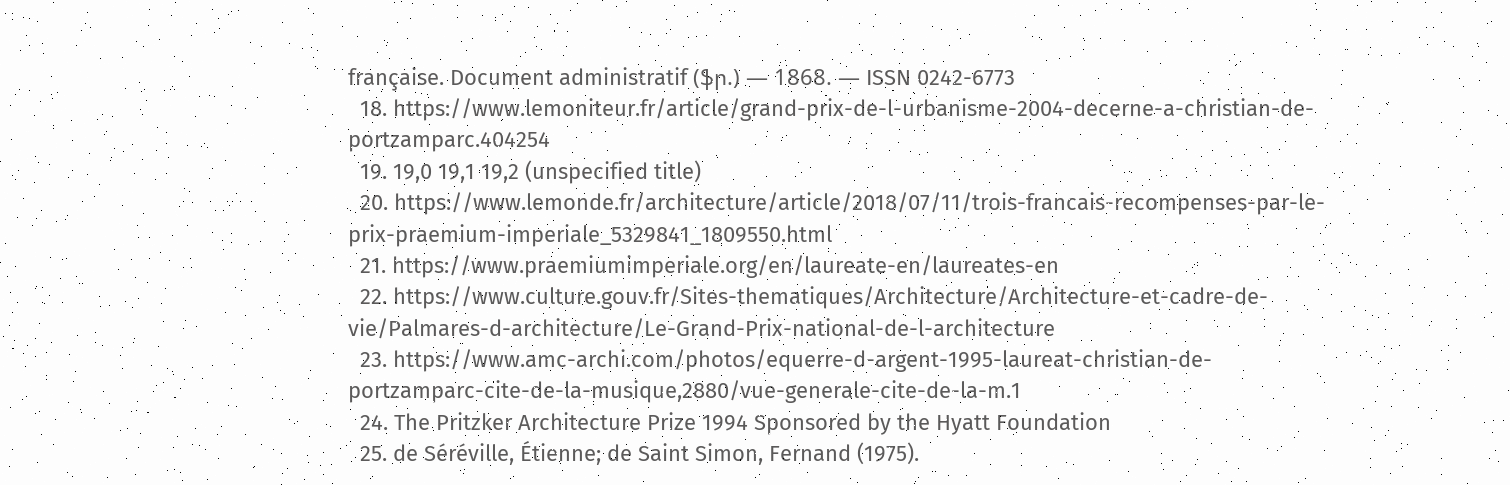française. Document administratif (ֆր.) — 1868. — ISSN 0242-6773
  18. https://www.lemoniteur.fr/article/grand-prix-de-l-urbanisme-2004-decerne-a-christian-de-portzamparc.404254
  19. 19,0 19,1 19,2 (unspecified title)
  20. https://www.lemonde.fr/architecture/article/2018/07/11/trois-francais-recompenses-par-le-prix-praemium-imperiale_5329841_1809550.html
  21. https://www.praemiumimperiale.org/en/laureate-en/laureates-en
  22. https://www.culture.gouv.fr/Sites-thematiques/Architecture/Architecture-et-cadre-de-vie/Palmares-d-architecture/Le-Grand-Prix-national-de-l-architecture
  23. https://www.amc-archi.com/photos/equerre-d-argent-1995-laureat-christian-de-portzamparc-cite-de-la-musique,2880/vue-generale-cite-de-la-m.1
  24. The Pritzker Architecture Prize 1994 Sponsored by the Hyatt Foundation
  25. de Séréville, Étienne; de Saint Simon, Fernand (1975).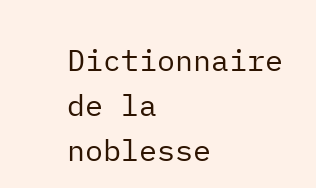Dictionnaire de la noblesse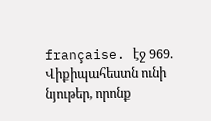française. էջ 969.
Վիքիպահեստն ունի նյութեր, որոնք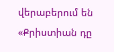վերաբերում են «Քրիստիան դը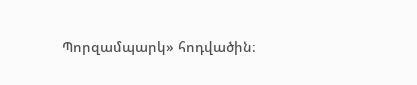Պորզամպարկ» հոդվածին։